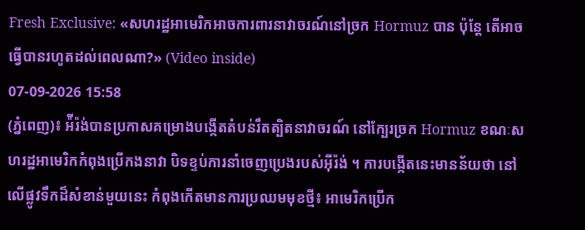Fresh Exclusive: «សហរដ្ឋអាមេរិកអាចការពារនាវាចរណ៍នៅច្រក Hormuz បាន ប៉ុន្តែ តើអាចធ្វើបានរហូតដល់ពេលណា?» (Video inside)
07-09-2026 15:58
(ភ្នំពេញ)៖ អ៉ីរ៉ង់បានប្រកាសគម្រោងបង្កើតតំបន់រឹតត្បិតនាវាចរណ៍ នៅក្បែរច្រក Hormuz ខណៈសហរដ្ឋអាមេរិកកំពុងប្រើកងនាវា បិទខ្ទប់ការនាំចេញប្រេងរបស់អ៊ីរ៉ង់ ។ ការបង្កើតនេះមានន័យថា នៅលើផ្លូវទឹកដ៏សំខាន់មួយនេះ កំពុងកើតមានការប្រឈមមុខថ្មី៖ អាមេរិកប្រើក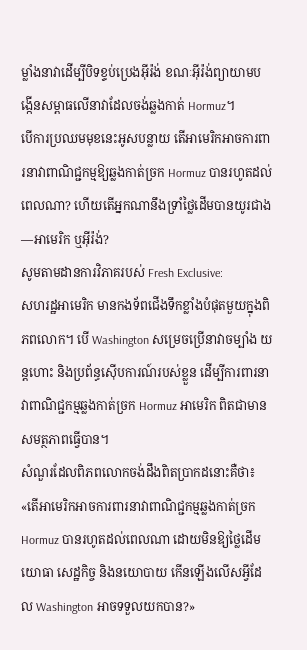ម្លាំងនាវាដើម្បីបិទខ្ទប់ប្រេងអ៊ីរ៉ង់ ខណៈអ៊ីរ៉ង់ព្យាយាមបង្កើនសម្ពាធលើនាវាដែលចង់ឆ្លងកាត់ Hormuz។
បើការប្រឈមមុខនេះអូសបន្លាយ តើអាមេរិកអាចការពារនាវាពាណិជ្ជកម្មឱ្យឆ្លងកាត់ច្រក Hormuz បានរហូតដល់ពេលណា? ហើយតើអ្នកណានឹងទ្រាំថ្លៃដើមបានយូរជាង—អាមេរិក ឬអ៊ីរ៉ង់?
សូមតាមដានការវិភាគរបស់ Fresh Exclusive:
សហរដ្ឋអាមេរិក មានកងទ័ពជើងទឹកខ្លាំងបំផុតមួយក្នុងពិភពលោក។ បើ Washington សម្រេចប្រើនាវាចម្បាំង យន្តហោះ និងប្រព័ន្ធស៊ើបការណ៍របស់ខ្លួន ដើម្បីការពារនាវាពាណិជ្ជកម្មឆ្លងកាត់ច្រក Hormuz អាមេរិក ពិតជាមានសមត្ថភាពធ្វើបាន។
សំណួរដែលពិភពលោកចង់ដឹងពិតប្រាកដនោះគឺថា៖ «តើអាមេរិកអាចការពារនាវាពាណិជ្ជកម្មឆ្លងកាត់ច្រក Hormuz បានរហូតដល់ពេលណា ដោយមិនឱ្យថ្លៃដើមយោធា សេដ្ឋកិច្ច និងនយោបាយ កើនឡើងលើសអ្វីដែល Washington អាចទទួលយកបាន?»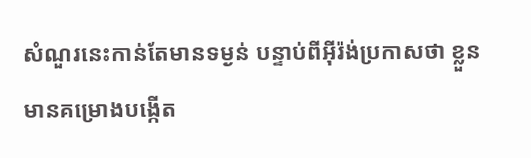សំណួរនេះកាន់តែមានទម្ងន់ បន្ទាប់ពីអ៊ីរ៉ង់ប្រកាសថា ខ្លួនមានគម្រោងបង្កើត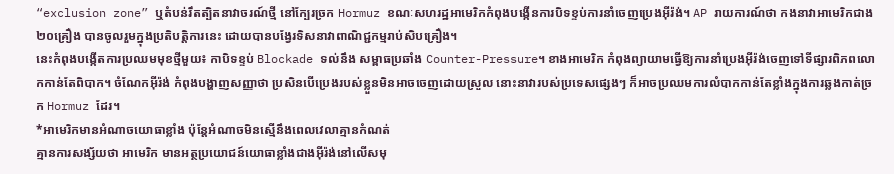“exclusion zone” ឬតំបន់រឹតត្បិតនាវាចរណ៍ថ្មី នៅក្បែរច្រក Hormuz ខណៈសហរដ្ឋអាមេរិកកំពុងបង្កើនការបិទខ្ទប់ការនាំចេញប្រេងអ៊ីរ៉ង់។ AP រាយការណ៍ថា កងនាវាអាមេរិកជាង២០គ្រឿង បានចូលរួមក្នុងប្រតិបត្តិការនេះ ដោយបានបង្វែរទិសនាវាពាណិជ្ជកម្មរាប់សិបគ្រឿង។
នេះកំពុងបង្កើតការប្រឈមមុខថ្មីមួយ៖ កាបិទខ្ទប់ Blockade ទល់នឹង សម្ពាធប្រឆាំង Counter-Pressure។ ខាងអាមេរិក កំពុងព្យាយាមធ្វើឱ្យការនាំប្រេងអ៊ីរ៉ង់ចេញទៅទីផ្សារពិភពលោកកាន់តែពិបាក។ ចំណែកអ៊ីរ៉ង់ កំពុងបង្ហាញសញ្ញាថា ប្រសិនបើប្រេងរបស់ខ្លួនមិនអាចចេញដោយស្រួល នោះនាវារបស់ប្រទេសផ្សេងៗ ក៏អាចប្រឈមការលំបាកកាន់តែខ្លាំងក្នុងការឆ្លងកាត់ច្រក Hormuz ដែរ។
*អាមេរិកមានអំណាចយោធាខ្លាំង ប៉ុន្តែអំណាចមិនស្មើនឹងពេលវេលាគ្មានកំណត់
គ្មានការសង្ស័យថា អាមេរិក មានអត្ថប្រយោជន៍យោធាខ្លាំងជាងអ៊ីរ៉ង់នៅលើសមុ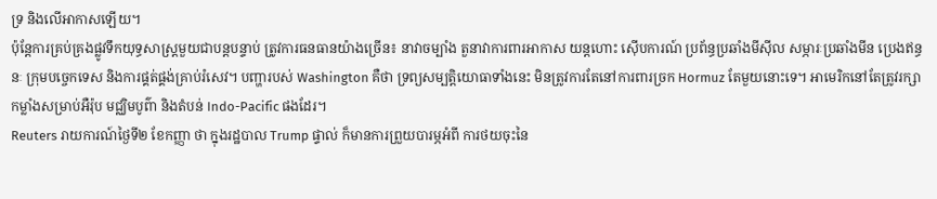ទ្រ និងលើអាកាសឡើយ។
ប៉ុន្តែការគ្រប់គ្រងផ្លូវទឹកយុទ្ធសាស្ត្រមួយជាបន្តបន្ទាប់ ត្រូវការធនធានយ៉ាងច្រើន៖ នាវាចម្បាំង តួនាវាការពារអាកាស យន្តហោះ ស៊ើបការណ៍ ប្រព័ន្ធប្រឆាំងមីស៊ីល សម្ភារៈប្រឆាំងមីន ប្រេងឥន្ធនៈ ក្រុមបច្ចេកទេស និងការផ្គត់ផ្គង់គ្រាប់រំសេវ។ បញ្ហារបស់ Washington គឺថា ទ្រព្យសម្បត្តិយោធាទាំងនេះ មិនត្រូវការតែនៅការពារច្រក Hormuz តែមួយនោះទេ។ អាមេរិកនៅតែត្រូវរក្សាកម្លាំងសម្រាប់អឺរ៉ុប មជ្ឈិមបូព៌ា និងតំបន់ Indo-Pacific ផងដែរ។
Reuters រាយការណ៍ថ្ងៃទី២ ខែកញ្ញា ថា ក្នុងរដ្ឋបាល Trump ផ្ទាល់ ក៏មានការព្រួយបារម្ភអំពី ការថយចុះនៃ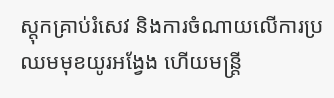ស្តុកគ្រាប់រំសេវ និងការចំណាយលើការប្រឈមមុខយូរអង្វែង ហើយមន្ត្រី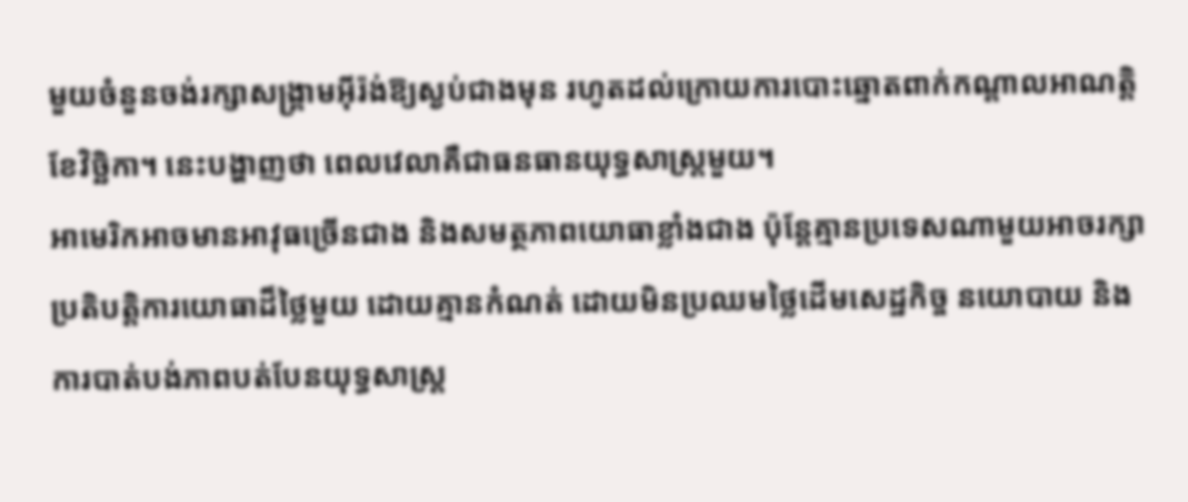មួយចំនួនចង់រក្សាសង្គ្រាមអ៊ីរ៉ង់ឱ្យស្ងប់ជាងមុន រហូតដល់ក្រោយការបោះឆ្នោតពាក់កណ្តាលអាណត្តិខែវិច្ឆិកា។ នេះបង្ហាញថា ពេលវេលាគឺជាធនធានយុទ្ធសាស្ត្រមួយ។
អាមេរិកអាចមានអាវុធច្រើនជាង និងសមត្ថភាពយោធាខ្លាំងជាង ប៉ុន្តែគ្មានប្រទេសណាមួយអាចរក្សាប្រតិបត្តិការយោធាដ៏ថ្លៃមួយ ដោយគ្មានកំណត់ ដោយមិនប្រឈមថ្លៃដើមសេដ្ឋកិច្ច នយោបាយ និងការបាត់បង់ភាពបត់បែនយុទ្ធសាស្ត្រ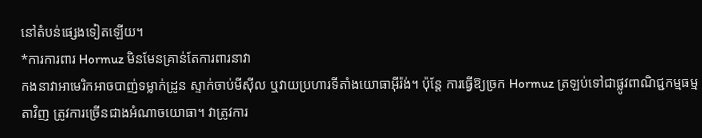នៅតំបន់ផ្សេងទៀតឡើយ។
*ការការពារ Hormuz មិនមែនគ្រាន់តែការពារនាវា
កងនាវាអាមេរិកអាចបាញ់ទម្លាក់ដ្រូន ស្ទាក់ចាប់មីស៊ីល ឬវាយប្រហារទីតាំងយោធាអ៊ីរ៉ង់។ ប៉ុន្តែ ការធ្វើឱ្យច្រក Hormuz ត្រឡប់ទៅជាផ្លូវពាណិជ្ជកម្មធម្មតាវិញ ត្រូវការច្រើនជាងអំណាចយោធា។ វាត្រូវការ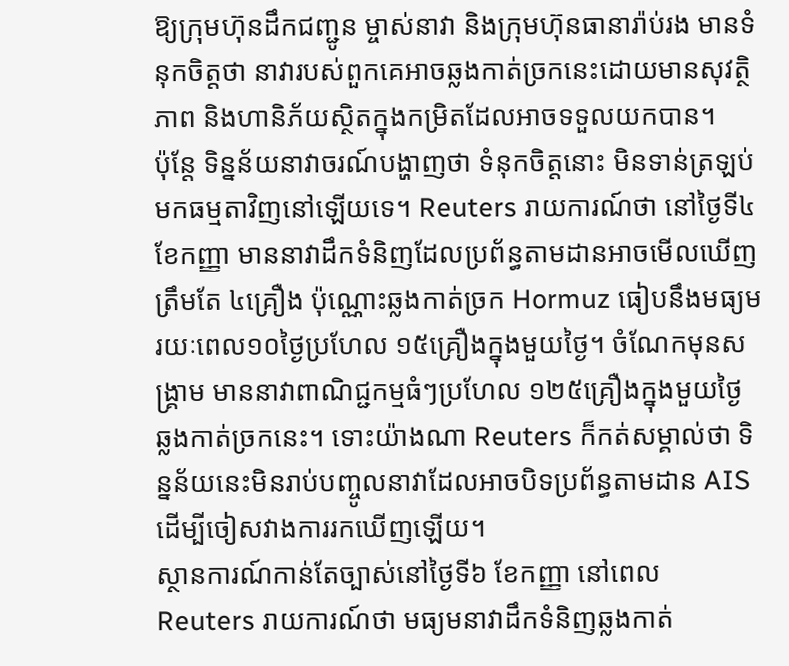ឱ្យក្រុមហ៊ុនដឹកជញ្ជូន ម្ចាស់នាវា និងក្រុមហ៊ុនធានារ៉ាប់រង មានទំនុកចិត្តថា នាវារបស់ពួកគេអាចឆ្លងកាត់ច្រកនេះដោយមានសុវត្ថិភាព និងហានិភ័យស្ថិតក្នុងកម្រិតដែលអាចទទួលយកបាន។
ប៉ុន្តែ ទិន្នន័យនាវាចរណ៍បង្ហាញថា ទំនុកចិត្តនោះ មិនទាន់ត្រឡប់មកធម្មតាវិញនៅឡើយទេ។ Reuters រាយការណ៍ថា នៅថ្ងៃទី៤ ខែកញ្ញា មាននាវាដឹកទំនិញដែលប្រព័ន្ធតាមដានអាចមើលឃើញត្រឹមតែ ៤គ្រឿង ប៉ុណ្ណោះឆ្លងកាត់ច្រក Hormuz ធៀបនឹងមធ្យមរយៈពេល១០ថ្ងៃប្រហែល ១៥គ្រឿងក្នុងមួយថ្ងៃ។ ចំណែកមុនសង្គ្រាម មាននាវាពាណិជ្ជកម្មធំៗប្រហែល ១២៥គ្រឿងក្នុងមួយថ្ងៃ ឆ្លងកាត់ច្រកនេះ។ ទោះយ៉ាងណា Reuters ក៏កត់សម្គាល់ថា ទិន្នន័យនេះមិនរាប់បញ្ចូលនាវាដែលអាចបិទប្រព័ន្ធតាមដាន AIS ដើម្បីចៀសវាងការរកឃើញឡើយ។
ស្ថានការណ៍កាន់តែច្បាស់នៅថ្ងៃទី៦ ខែកញ្ញា នៅពេល Reuters រាយការណ៍ថា មធ្យមនាវាដឹកទំនិញឆ្លងកាត់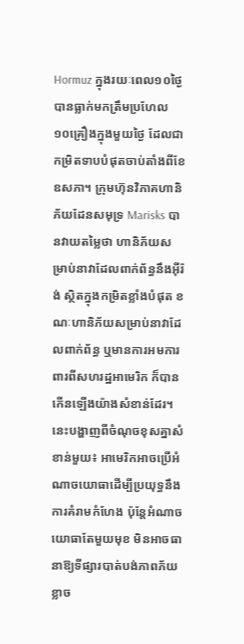Hormuz ក្នុងរយៈពេល១០ថ្ងៃ បានធ្លាក់មកត្រឹមប្រហែល ១០គ្រឿងក្នុងមួយថ្ងៃ ដែលជាកម្រិតទាបបំផុតចាប់តាំងពីខែឧសភា។ ក្រុមហ៊ុនវិភាគហានិភ័យដែនសមុទ្រ Marisks បានវាយតម្លៃថា ហានិភ័យសម្រាប់នាវាដែលពាក់ព័ន្ធនឹងអ៊ីរ៉ង់ ស្ថិតក្នុងកម្រិតខ្លាំងបំផុត ខណៈហានិភ័យសម្រាប់នាវាដែលពាក់ព័ន្ធ ឬមានការអមការពារពីសហរដ្ឋអាមេរិក ក៏បានកើនឡើងយ៉ាងសំខាន់ដែរ។
នេះបង្ហាញពីចំណុចខុសគ្នាសំខាន់មួយ៖ អាមេរិកអាចប្រើអំណាចយោធាដើម្បីប្រយុទ្ធនឹងការគំរាមកំហែង ប៉ុន្តែអំណាចយោធាតែមួយមុខ មិនអាចធានាឱ្យទីផ្សារបាត់បង់ភាពភ័យខ្លាច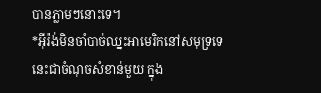បានភ្លាមៗនោះទេ។
*អ៊ីរ៉ង់មិនចាំបាច់ឈ្នះអាមេរិកនៅសមុទ្រទេ
នេះជាចំណុចសំខាន់មួយ ក្នុង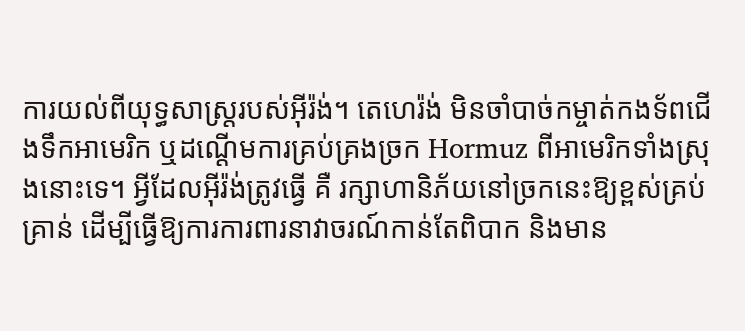ការយល់ពីយុទ្ធសាស្ត្ររបស់អ៊ីរ៉ង់។ តេហេរ៉ង់ មិនចាំបាច់កម្ចាត់កងទ័ពជើងទឹកអាមេរិក ឬដណ្តើមការគ្រប់គ្រងច្រក Hormuz ពីអាមេរិកទាំងស្រុងនោះទេ។ អ្វីដែលអ៊ីរ៉ង់ត្រូវធ្វើ គឺ រក្សាហានិភ័យនៅច្រកនេះឱ្យខ្ពស់គ្រប់គ្រាន់ ដើម្បីធ្វើឱ្យការការពារនាវាចរណ៍កាន់តែពិបាក និងមាន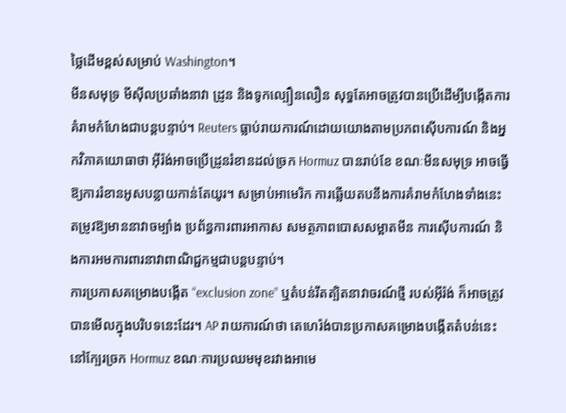ថ្លៃដើមខ្ពស់សម្រាប់ Washington។
មីនសមុទ្រ មីស៊ីលប្រឆាំងនាវា ដ្រូន និងទូកល្បឿនលឿន សុទ្ធតែអាចត្រូវបានប្រើដើម្បីបង្កើតការគំរាមកំហែងជាបន្តបន្ទាប់។ Reuters ធ្លាប់រាយការណ៍ដោយយោងតាមប្រភពស៊ើបការណ៍ និងអ្នកវិភាគយោធាថា អ៊ីរ៉ង់អាចប្រើដ្រូនរំខានដល់ច្រក Hormuz បានរាប់ខែ ខណៈមីនសមុទ្រ អាចធ្វើឱ្យការរំខានអូសបន្លាយកាន់តែយូរ។ សម្រាប់អាមេរិក ការឆ្លើយតបនឹងការគំរាមកំហែងទាំងនេះ តម្រូវឱ្យមាននាវាចម្បាំង ប្រព័ន្ធការពារអាកាស សមត្ថភាពបោសសម្អាតមីន ការស៊ើបការណ៍ និងការអមការពារនាវាពាណិជ្ជកម្មជាបន្តបន្ទាប់។
ការប្រកាសគម្រោងបង្កើត “exclusion zone” ឬតំបន់រឹតត្បិតនាវាចរណ៍ថ្មី របស់អ៊ីរ៉ង់ ក៏អាចត្រូវបានមើលក្នុងបរិបទនេះដែរ។ AP រាយការណ៍ថា តេហេរ៉ង់បានប្រកាសគម្រោងបង្កើតតំបន់នេះនៅក្បែរច្រក Hormuz ខណៈការប្រឈមមុខរវាងអាមេ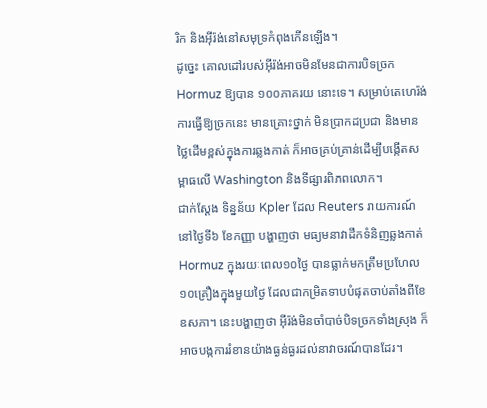រិក និងអ៊ីរ៉ង់នៅសមុទ្រកំពុងកើនឡើង។
ដូច្នេះ គោលដៅរបស់អ៊ីរ៉ង់អាចមិនមែនជាការបិទច្រក Hormuz ឱ្យបាន ១០០ភាគរយ នោះទេ។ សម្រាប់តេហេរ៉ង់ ការធ្វើឱ្យច្រកនេះ មានគ្រោះថ្នាក់ មិនប្រាកដប្រជា និងមានថ្លៃដើមខ្ពស់ក្នុងការឆ្លងកាត់ ក៏អាចគ្រប់គ្រាន់ដើម្បីបង្កើតសម្ពាធលើ Washington និងទីផ្សារពិភពលោក។
ជាក់ស្តែង ទិន្នន័យ Kpler ដែល Reuters រាយការណ៍នៅថ្ងៃទី៦ ខែកញ្ញា បង្ហាញថា មធ្យមនាវាដឹកទំនិញឆ្លងកាត់ Hormuz ក្នុងរយៈពេល១០ថ្ងៃ បានធ្លាក់មកត្រឹមប្រហែល ១០គ្រឿងក្នុងមួយថ្ងៃ ដែលជាកម្រិតទាបបំផុតចាប់តាំងពីខែឧសភា។ នេះបង្ហាញថា អ៊ីរ៉ង់មិនចាំបាច់បិទច្រកទាំងស្រុង ក៏អាចបង្កការរំខានយ៉ាងធ្ងន់ធ្ងរដល់នាវាចរណ៍បានដែរ។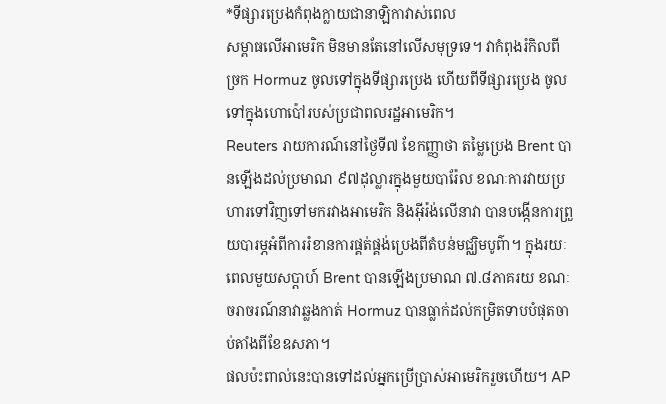*ទីផ្សារប្រេងកំពុងក្លាយជានាឡិកាវាស់ពេល
សម្ពាធលើអាមេរិក មិនមានតែនៅលើសមុទ្រទេ។ វាកំពុងរំកិលពីច្រក Hormuz ចូលទៅក្នុងទីផ្សារប្រេង ហើយពីទីផ្សារប្រេង ចូលទៅក្នុងហោប៉ៅរបស់ប្រជាពលរដ្ឋអាមេរិក។
Reuters រាយការណ៍នៅថ្ងៃទី៧ ខែកញ្ញាថា តម្លៃប្រេង Brent បានឡើងដល់ប្រមាណ ៩៧ដុល្លារក្នុងមួយបារ៉ែល ខណៈការវាយប្រហារទៅវិញទៅមករវាងអាមេរិក និងអ៊ីរ៉ង់លើនាវា បានបង្កើនការព្រួយបារម្ភអំពីការរំខានការផ្គត់ផ្គង់ប្រេងពីតំបន់មជ្ឈិមបូព៌ា។ ក្នុងរយៈពេលមួយសប្តាហ៍ Brent បានឡើងប្រមាណ ៧.៨ភាគរយ ខណៈចរាចរណ៍នាវាឆ្លងកាត់ Hormuz បានធ្លាក់ដល់កម្រិតទាបបំផុតចាប់តាំងពីខែឧសភា។
ផលប៉ះពាល់នេះបានទៅដល់អ្នកប្រើប្រាស់អាមេរិករួចហើយ។ AP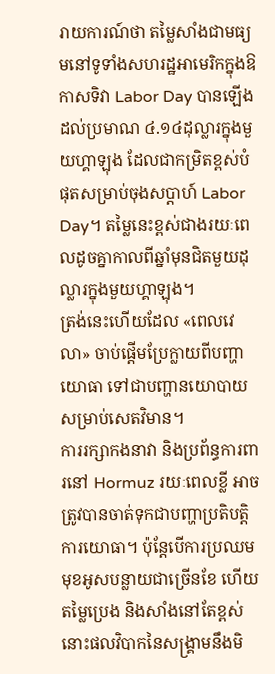រាយការណ៍ថា តម្លៃសាំងជាមធ្យមនៅទូទាំងសហរដ្ឋអាមេរិកក្នុងឱកាសទិវា Labor Day បានឡើងដល់ប្រមាណ ៤.១៤ដុល្លារក្នុងមួយហ្គាឡុង ដែលជាកម្រិតខ្ពស់បំផុតសម្រាប់ចុងសប្តាហ៍ Labor Day។ តម្លៃនេះខ្ពស់ជាងរយៈពេលដូចគ្នាកាលពីឆ្នាំមុនជិតមួយដុល្លារក្នុងមួយហ្គាឡុង។
ត្រង់នេះហើយដែល «ពេលវេលា» ចាប់ផ្តើមប្រែក្លាយពីបញ្ហាយោធា ទៅជាបញ្ហានយោបាយសម្រាប់សេតវិមាន។
ការរក្សាកងនាវា និងប្រព័ន្ធការពារនៅ Hormuz រយៈពេលខ្លី អាចត្រូវបានចាត់ទុកជាបញ្ហាប្រតិបត្តិការយោធា។ ប៉ុន្តែបើការប្រឈមមុខអូសបន្លាយជាច្រើនខែ ហើយតម្លៃប្រេង និងសាំងនៅតែខ្ពស់ នោះផលវិបាកនៃសង្គ្រាមនឹងមិ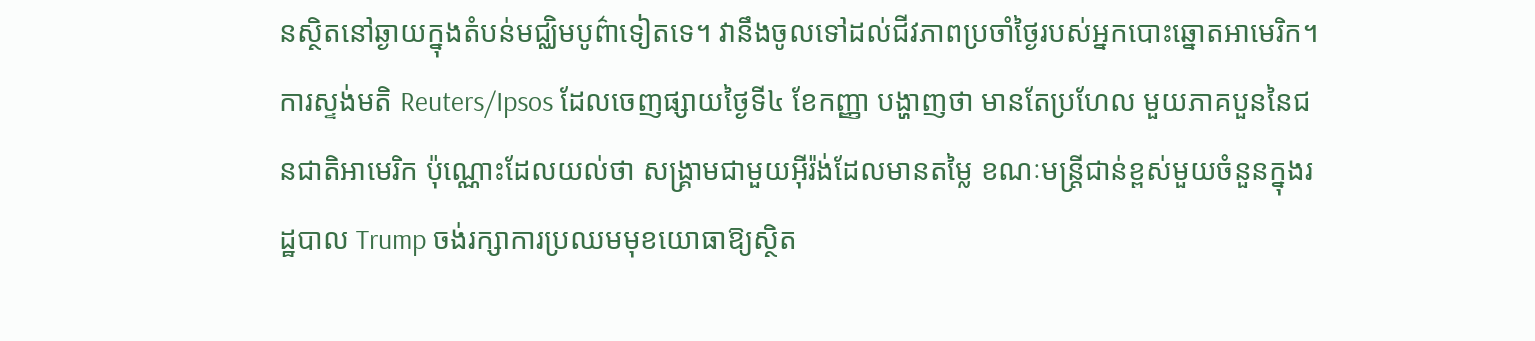នស្ថិតនៅឆ្ងាយក្នុងតំបន់មជ្ឈិមបូព៌ាទៀតទេ។ វានឹងចូលទៅដល់ជីវភាពប្រចាំថ្ងៃរបស់អ្នកបោះឆ្នោតអាមេរិក។
ការស្ទង់មតិ Reuters/Ipsos ដែលចេញផ្សាយថ្ងៃទី៤ ខែកញ្ញា បង្ហាញថា មានតែប្រហែល មួយភាគបួននៃជនជាតិអាមេរិក ប៉ុណ្ណោះដែលយល់ថា សង្គ្រាមជាមួយអ៊ីរ៉ង់ដែលមានតម្លៃ ខណៈមន្ត្រីជាន់ខ្ពស់មួយចំនួនក្នុងរដ្ឋបាល Trump ចង់រក្សាការប្រឈមមុខយោធាឱ្យស្ថិត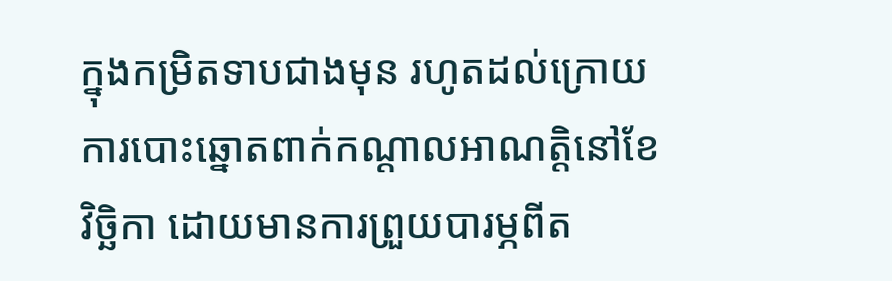ក្នុងកម្រិតទាបជាងមុន រហូតដល់ក្រោយការបោះឆ្នោតពាក់កណ្តាលអាណត្តិនៅខែវិច្ឆិកា ដោយមានការព្រួយបារម្ភពីត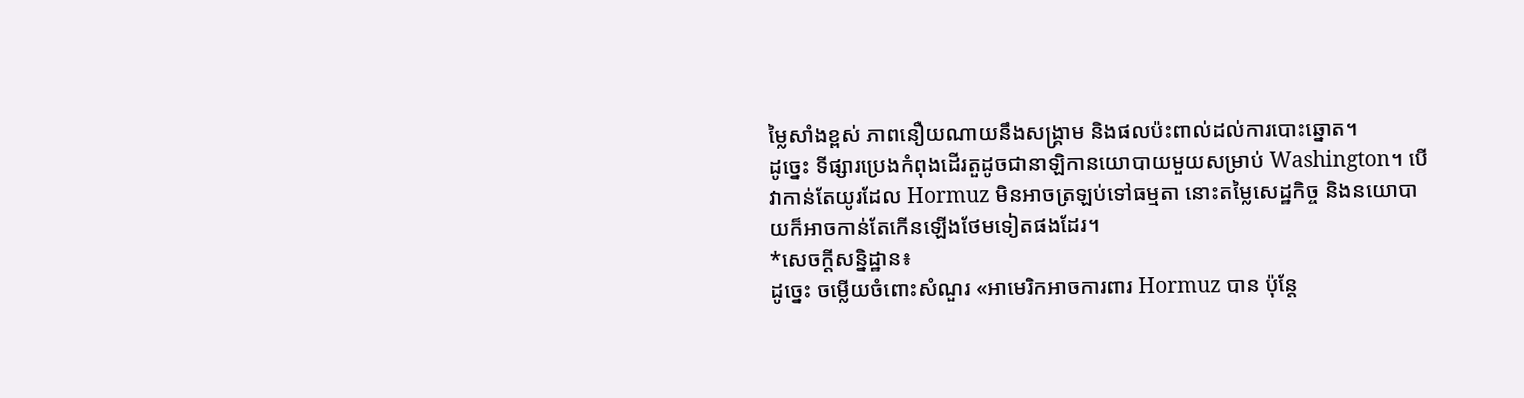ម្លៃសាំងខ្ពស់ ភាពនឿយណាយនឹងសង្គ្រាម និងផលប៉ះពាល់ដល់ការបោះឆ្នោត។
ដូច្នេះ ទីផ្សារប្រេងកំពុងដើរតួដូចជានាឡិកានយោបាយមួយសម្រាប់ Washington។ បើវាកាន់តែយូរដែល Hormuz មិនអាចត្រឡប់ទៅធម្មតា នោះតម្លៃសេដ្ឋកិច្ច និងនយោបាយក៏អាចកាន់តែកើនឡើងថែមទៀតផងដែរ។
*សេចក្តីសន្និដ្ឋាន៖
ដូច្នេះ ចម្លើយចំពោះសំណួរ «អាមេរិកអាចការពារ Hormuz បាន ប៉ុន្តែ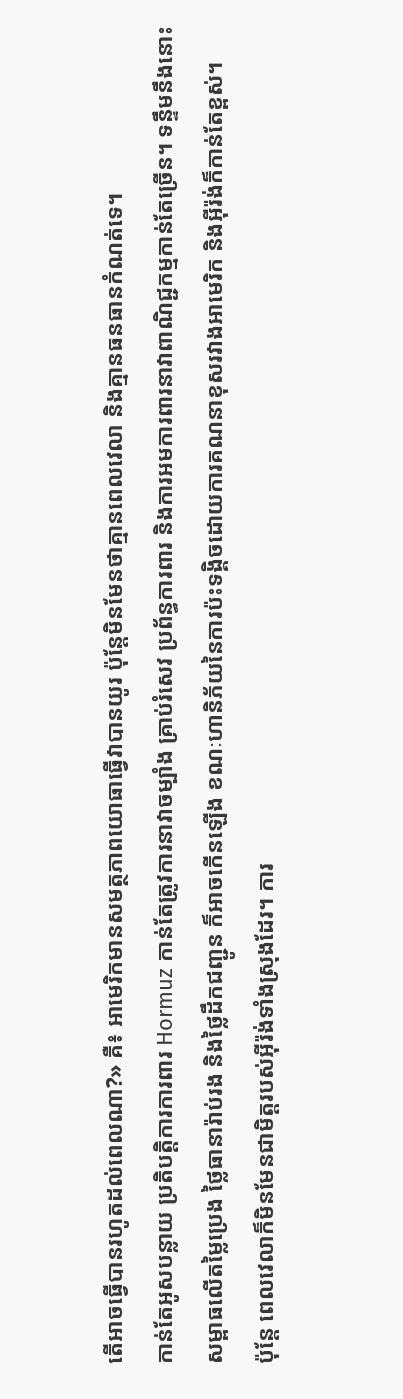តើអាចធ្វើបានរហូតដល់ពេលណា?» គឺ៖ អាមេរិកមានសមត្ថភាពយោធាធ្វើវាបានយូរ ប៉ុន្តែមិនមែនថាគ្មានពេលវេលា និងគ្មានធនធានកំណត់ទេ។
កាន់តែអូសបន្លាយ ប្រតិបត្តិការការពារ Hormuz កាន់តែត្រូវការនាវាចម្បាំង គ្រាប់រំសេវ ប្រព័ន្ធការពារ និងការអមការពារនាវាពាណិជ្ជកម្មកាន់តែច្រើន។ ទន្ទឹមនឹងនោះ សម្ពាធលើតម្លៃប្រេង ថ្លៃធានារ៉ាប់រង និងថ្លៃដឹកជញ្ជូន ក៏អាចកើនឡើង ខណៈហានិភ័យនៃការប៉ះទង្គិចដោយការគណនាខុសរវាងអាមេរិក និងអ៊ីរ៉ង់ក៏កាន់តែខ្ពស់។
ប៉ុន្តែ ពេលវេលាក៏មិនមែនជាមិត្តរបស់អ៊ីរ៉ង់ទាំងស្រុងដែរ។ ការ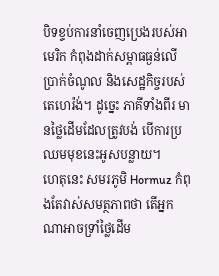បិទខ្ទប់ការនាំចេញប្រេងរបស់អាមេរិក កំពុងដាក់សម្ពាធធ្ងន់លើប្រាក់ចំណូល និងសេដ្ឋកិច្ចរបស់តេហេរ៉ង់។ ដូច្នេះ ភាគីទាំងពីរ មានថ្លៃដើមដែលត្រូវបង់ បើការប្រឈមមុខនេះអូសបន្លាយ។
ហេតុនេះ សមរភូមិ Hormuz កំពុងតែវាស់សមត្ថភាពថា តើអ្នកណាអាចទ្រាំថ្លៃដើម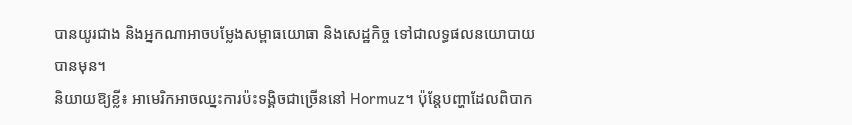បានយូរជាង និងអ្នកណាអាចបម្លែងសម្ពាធយោធា និងសេដ្ឋកិច្ច ទៅជាលទ្ធផលនយោបាយបានមុន។
និយាយឱ្យខ្លី៖ អាមេរិកអាចឈ្នះការប៉ះទង្គិចជាច្រើននៅ Hormuz។ ប៉ុន្តែបញ្ហាដែលពិបាក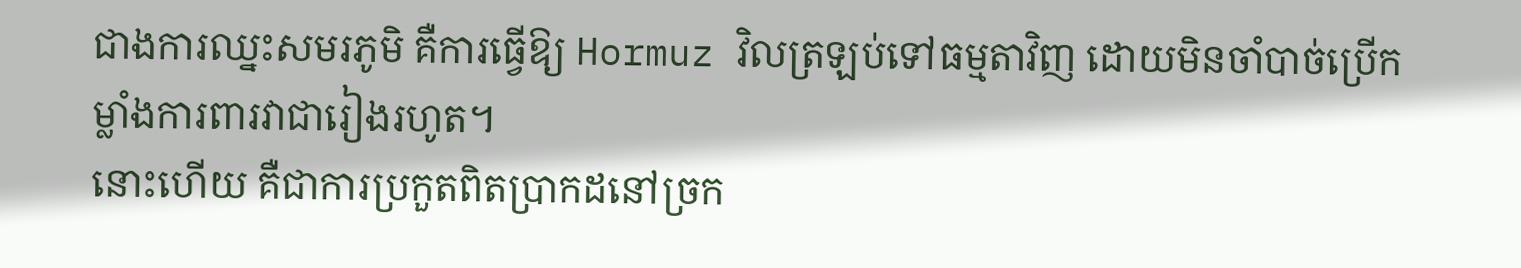ជាងការឈ្នះសមរភូមិ គឺការធ្វើឱ្យ Hormuz វិលត្រឡប់ទៅធម្មតាវិញ ដោយមិនចាំបាច់ប្រើកម្លាំងការពារវាជារៀងរហូត។
នោះហើយ គឺជាការប្រកួតពិតប្រាកដនៅច្រក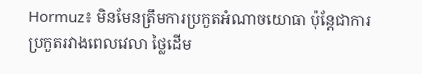Hormuz៖ មិនមែនត្រឹមការប្រកួតអំណាចយោធា ប៉ុន្តែជាការប្រកួតរវាងពេលវេលា ថ្លៃដើម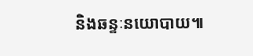និងឆន្ទៈនយោបាយ៕